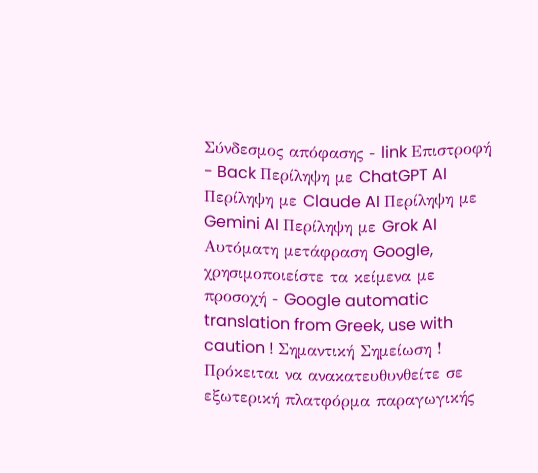Σύνδεσμος απόφασης - link Επιστροφή - Back Περίληψη με ChatGPT AI Περίληψη με Claude AI Περίληψη με Gemini AI Περίληψη με Grok AI Αυτόματη μετάφραση Google, χρησιμοποιείστε τα κείμενα με προσοχή - Google automatic translation from Greek, use with caution ! Σημαντική Σημείωση ! Πρόκειται να ανακατευθυνθείτε σε εξωτερική πλατφόρμα παραγωγικής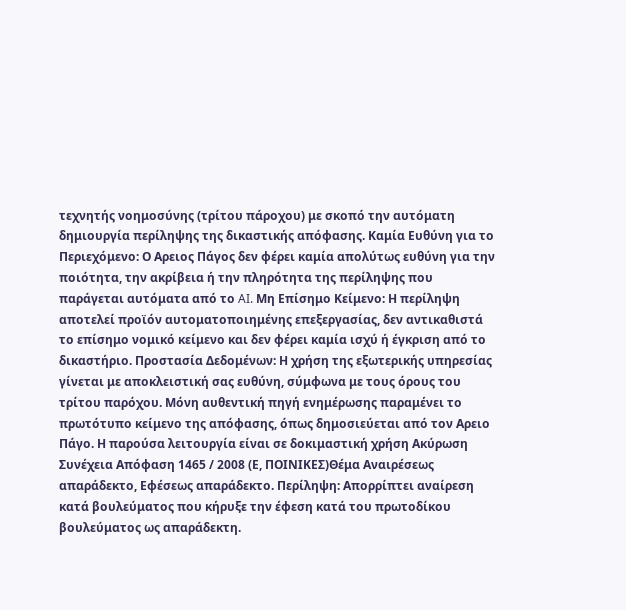τεχνητής νοημοσύνης (τρίτου πάροχου) με σκοπό την αυτόματη δημιουργία περίληψης της δικαστικής απόφασης. Καμία Ευθύνη για το Περιεχόμενο: Ο Αρειος Πάγος δεν φέρει καμία απολύτως ευθύνη για την ποιότητα, την ακρίβεια ή την πληρότητα της περίληψης που παράγεται αυτόματα από το AI. Μη Επίσημο Κείμενο: Η περίληψη αποτελεί προϊόν αυτοματοποιημένης επεξεργασίας, δεν αντικαθιστά το επίσημο νομικό κείμενο και δεν φέρει καμία ισχύ ή έγκριση από το δικαστήριο. Προστασία Δεδομένων: Η χρήση της εξωτερικής υπηρεσίας γίνεται με αποκλειστική σας ευθύνη, σύμφωνα με τους όρους του τρίτου παρόχου. Μόνη αυθεντική πηγή ενημέρωσης παραμένει το πρωτότυπο κείμενο της απόφασης, όπως δημοσιεύεται από τον Αρειο Πάγο. Η παρούσα λειτουργία είναι σε δοκιμαστική χρήση Ακύρωση Συνέχεια Απόφαση 1465 / 2008 (Ε, ΠΟΙΝΙΚΕΣ)Θέμα Αναιρέσεως απαράδεκτο, Εφέσεως απαράδεκτο. Περίληψη: Απορρίπτει αναίρεση κατά βουλεύματος που κήρυξε την έφεση κατά του πρωτοδίκου βουλεύματος ως απαράδεκτη.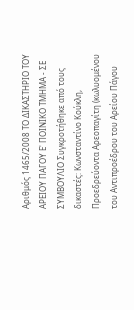Αριθμός 1465/2008 ΤΟ ΔΙΚΑΣΤΗΡΙΟ ΤΟΥ ΑΡΕΙΟΥ ΠΑΓΟΥ Ε' ΠΟΙΝΙΚΟ ΤΜΗΜΑ - ΣΕ ΣΥΜΒΟΥΛΙΟ Συγκροτήθηκε από τους δικαστές: Κωνσταντίνο Κούκλη, Προεδρεύοντα Αρεοπαγίτη (κωλυομένου του Αντιπροέδρου του Αρείου Πάγου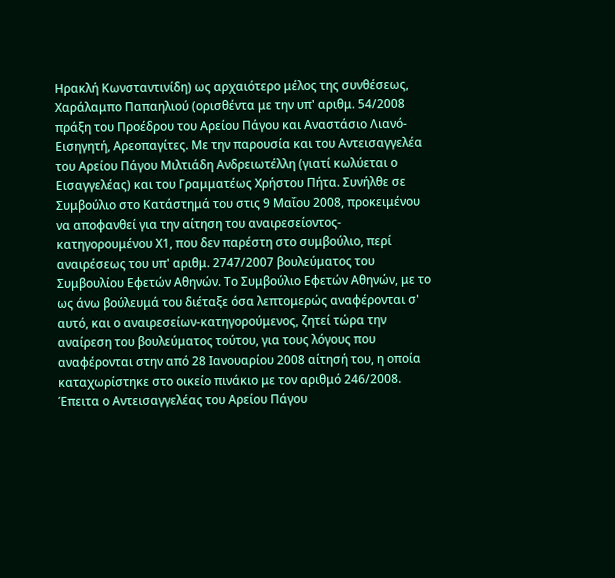Ηρακλή Κωνσταντινίδη) ως αρχαιότερο μέλος της συνθέσεως, Χαράλαμπο Παπαηλιού (ορισθέντα με την υπ' αριθμ. 54/2008 πράξη του Προέδρου του Αρείου Πάγου και Αναστάσιο Λιανό-Εισηγητή, Αρεοπαγίτες. Με την παρουσία και του Αντεισαγγελέα του Αρείου Πάγου Μιλτιάδη Ανδρειωτέλλη (γιατί κωλύεται ο Εισαγγελέας) και του Γραμματέως Χρήστου Πήτα. Συνήλθε σε Συμβούλιο στο Κατάστημά του στις 9 Μαΐου 2008, προκειμένου να αποφανθεί για την αίτηση του αναιρεσείοντος-κατηγορουμένου Χ1, που δεν παρέστη στο συμβούλιο, περί αναιρέσεως του υπ' αριθμ. 2747/2007 βουλεύματος του Συμβουλίου Εφετών Αθηνών. Το Συμβούλιο Εφετών Αθηνών, με το ως άνω βούλευμά του διέταξε όσα λεπτομερώς αναφέρονται σ' αυτό, και ο αναιρεσείων-κατηγορούμενος, ζητεί τώρα την αναίρεση του βουλεύματος τούτου, για τους λόγους που αναφέρονται στην από 28 Ιανουαρίου 2008 αίτησή του, η οποία καταχωρίστηκε στο οικείο πινάκιο με τον αριθμό 246/2008. Έπειτα ο Αντεισαγγελέας του Αρείου Πάγου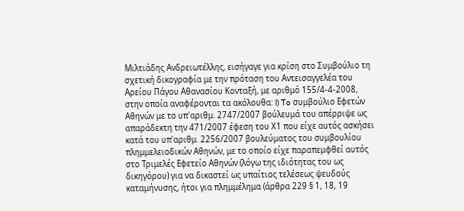Μιλτιάδης Ανδρειωτέλλης, εισήγαγε για κρίση στο Συμβούλιο τη σχετική δικογραφία με την πρόταση του Αντεισαγγελέα του Αρείου Πάγου Αθανασίου Κονταξή, με αριθμό 155/4-4-2008, στην οποία αναφέρονται τα ακόλουθα: I) To συμβούλιο Εφετών Αθηνών με το υπ'αριθμ. 2747/2007 βούλευμά του απέρριψε ως απαράδεκτη την 471/2007 έφεση του Χ1 που είχε αυτός ασκήσει κατά του υπ'αριθμ. 2256/2007 βουλεύματος του συμβουλίου πλημμελειοδικών Αθηνών, με το οποίο είχε παραπεμφθεί αυτός στο Τριμελές Εφετείο Αθηνών (λόγω της ιδιότητας του ως δικηγόρου) για να δικαστεί ως υπαίτιος τελέσεως ψευδούς καταμήνυσης, ήτοι για πλημμέλημα (άρθρα 229 § 1, 18, 19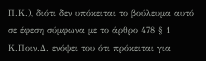Π.Κ.), διότι δεν υπόκειται το βούλευμα αυτό σε έφεση σύμφωνα με το άρθρο 478 § 1 Κ.Ποιν.Δ. ενόψει του ότι πρόκειται για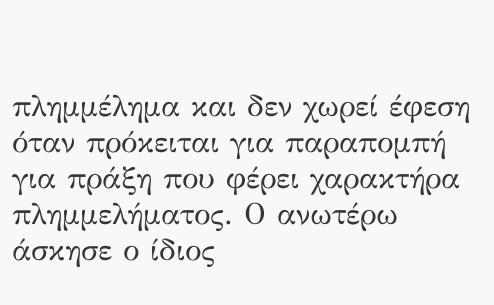πλημμέλημα και δεν χωρεί έφεση όταν πρόκειται για παραπομπή για πράξη που φέρει χαρακτήρα πλημμελήματος. Ο ανωτέρω άσκησε ο ίδιος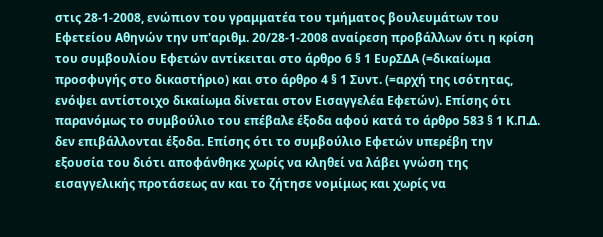στις 28-1-2008, ενώπιον του γραμματέα του τμήματος βουλευμάτων του Εφετείου Αθηνών την υπ'αριθμ. 20/28-1-2008 αναίρεση προβάλλων ότι η κρίση του συμβουλίου Εφετών αντίκειται στο άρθρο 6 § 1 ΕυρΣΔΑ (=δικαίωμα προσφυγής στο δικαστήριο) και στο άρθρο 4 § 1 Συντ. (=αρχή της ισότητας, ενόψει αντίστοιχο δικαίωμα δίνεται στον Εισαγγελέα Εφετών). Επίσης ότι παρανόμως το συμβούλιο του επέβαλε έξοδα αφού κατά το άρθρο 583 § 1 Κ.Π.Δ. δεν επιβάλλονται έξοδα. Επίσης ότι το συμβούλιο Εφετών υπερέβη την εξουσία του διότι αποφάνθηκε χωρίς να κληθεί να λάβει γνώση της εισαγγελικής προτάσεως αν και το ζήτησε νομίμως και χωρίς να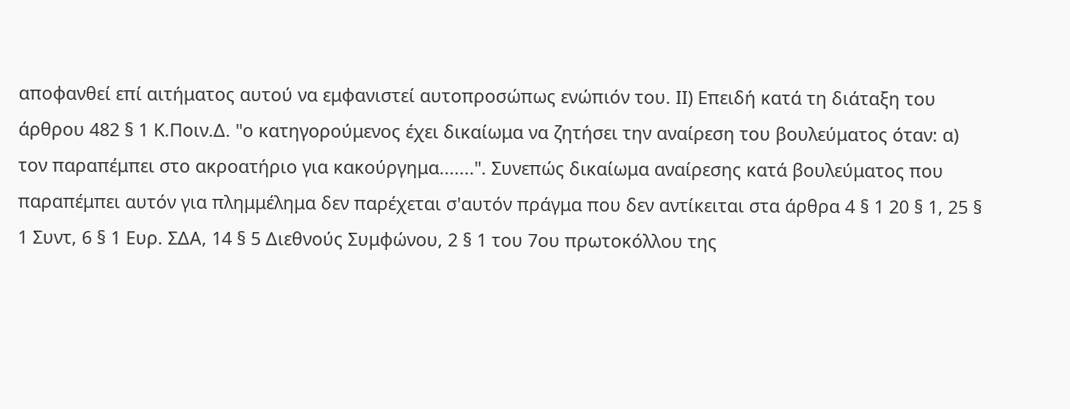αποφανθεί επί αιτήματος αυτού να εμφανιστεί αυτοπροσώπως ενώπιόν του. ΙΙ) Επειδή κατά τη διάταξη του άρθρου 482 § 1 Κ.Ποιν.Δ. "ο κατηγορούμενος έχει δικαίωμα να ζητήσει την αναίρεση του βουλεύματος όταν: α) τον παραπέμπει στο ακροατήριο για κακούργημα.......". Συνεπώς δικαίωμα αναίρεσης κατά βουλεύματος που παραπέμπει αυτόν για πλημμέλημα δεν παρέχεται σ'αυτόν πράγμα που δεν αντίκειται στα άρθρα 4 § 1 20 § 1, 25 § 1 Συντ, 6 § 1 Ευρ. ΣΔΑ, 14 § 5 Διεθνούς Συμφώνου, 2 § 1 του 7ου πρωτοκόλλου της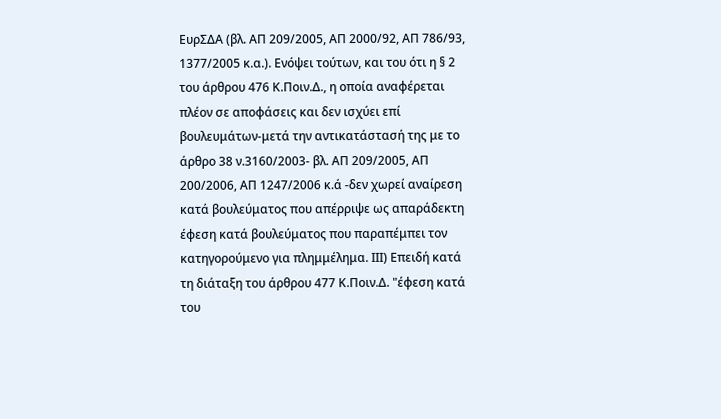ΕυρΣΔΑ (βλ. ΑΠ 209/2005, ΑΠ 2000/92, ΑΠ 786/93, 1377/2005 κ.α.). Ενόψει τούτων, και του ότι η § 2 του άρθρου 476 Κ.Ποιν.Δ., η οποία αναφέρεται πλέον σε αποφάσεις και δεν ισχύει επί βουλευμάτων-μετά την αντικατάστασή της με το άρθρο 38 ν.3160/2003- βλ. ΑΠ 209/2005, ΑΠ 200/2006, ΑΠ 1247/2006 κ.ά -δεν χωρεί αναίρεση κατά βουλεύματος που απέρριψε ως απαράδεκτη έφεση κατά βουλεύματος που παραπέμπει τον κατηγορούμενο για πλημμέλημα. ΙΙΙ) Επειδή κατά τη διάταξη του άρθρου 477 Κ.Ποιν.Δ. "έφεση κατά του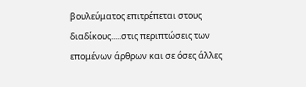βουλεύματος επιτρέπεται στους διαδίκους.....στις περιπτώσεις των επομένων άρθρων και σε όσες άλλες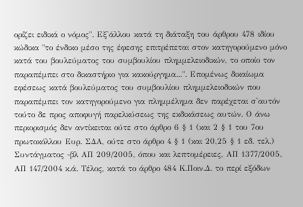ορίζει ειδικά ο νόμος". Εξ'άλλου κατά τη διάταξη του άρθρου 478 ιδίου κώδικα "το ένδικο μέσο της έφεσης επιτρέπεται στον κατηγορούμενο μόνο κατά του βουλεύματος του συμβουλίου πλημμελειοδικών, το οποίο τον παραπέμπει στο δικαστήριο για κακούργημα...". Επομένως δικαίωμα εφέσεως κατά βουλεύματος του συμβουλίου πλημμελειοδικών που παραπέμπει τον κατηγορούμενο για πλημμέλημα δεν παρέχεται σ'αυτόν τούτο δε προς αποφυγή παρελκύσεως της εκδικάσεως αυτών. Ο άνω περιορισμός δεν αντίκειται ούτε στο άρθρο 6 § 1 (και 2 § 1 του 7ου πρωτοκόλλου Ευρ. ΣΔΑ, ούτε στο άρθρο 4 § 1 (και 20,25 § 1 εδ. τελ.) Συντάγματος -βλ ΑΠ 209/2005, όπου και λεπτομέρειες, ΑΠ 1377/2005, ΑΠ 147/2004 κ.ά. Τέλος, κατά το άρθρο 484 Κ.Ποιν.Δ. το περί εξόδων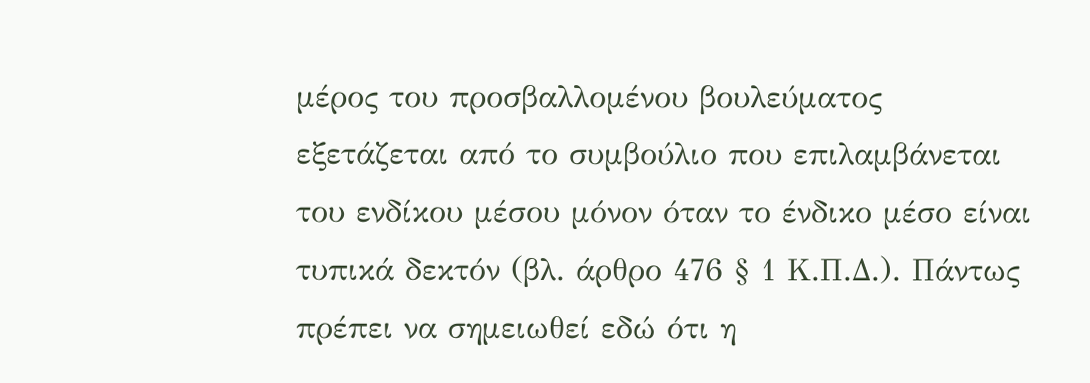μέρος του προσβαλλομένου βουλεύματος εξετάζεται από το συμβούλιο που επιλαμβάνεται του ενδίκου μέσου μόνον όταν το ένδικο μέσο είναι τυπικά δεκτόν (βλ. άρθρο 476 § 1 Κ.Π.Δ.). Πάντως πρέπει να σημειωθεί εδώ ότι η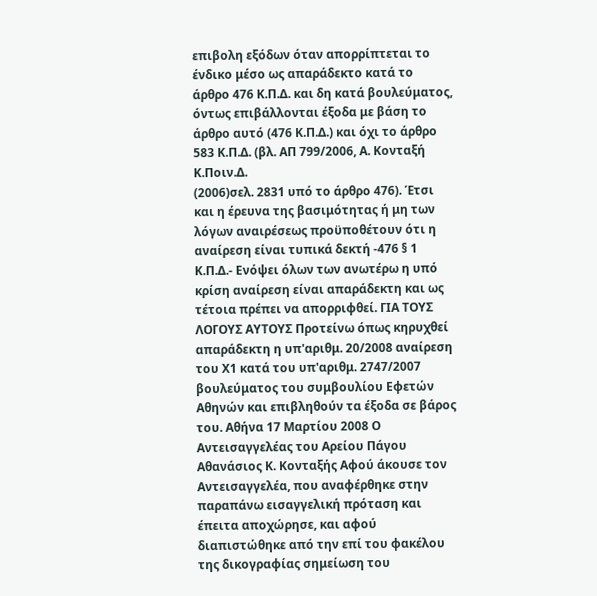επιβολη εξόδων όταν απορρίπτεται το ένδικο μέσο ως απαράδεκτο κατά το άρθρο 476 Κ.Π.Δ. και δη κατά βουλεύματος, όντως επιβάλλονται έξοδα με βάση το άρθρο αυτό (476 Κ.Π.Δ.) και όχι το άρθρο 583 Κ.Π.Δ. (βλ. ΑΠ 799/2006, Α. Κονταξή Κ.Ποιν.Δ.
(2006)σελ. 2831 υπό το άρθρο 476). Έτσι και η έρευνα της βασιμότητας ή μη των λόγων αναιρέσεως προϋποθέτουν ότι η αναίρεση είναι τυπικά δεκτή -476 § 1 Κ.Π.Δ.- Ενόψει όλων των ανωτέρω η υπό κρίση αναίρεση είναι απαράδεκτη και ως τέτοια πρέπει να απορριφθεί. ΓΙΑ ΤΟΥΣ ΛΟΓΟΥΣ ΑΥΤΟΥΣ Προτείνω όπως κηρυχθεί απαράδεκτη η υπ'αριθμ. 20/2008 αναίρεση του Χ1 κατά του υπ'αριθμ. 2747/2007 βουλεύματος του συμβουλίου Εφετών Αθηνών και επιβληθούν τα έξοδα σε βάρος του. Αθήνα 17 Μαρτίου 2008 Ο Αντεισαγγελέας του Αρείου Πάγου Αθανάσιος Κ. Κονταξής Αφού άκουσε τον Αντεισαγγελέα, που αναφέρθηκε στην παραπάνω εισαγγελική πρόταση και έπειτα αποχώρησε, και αφού διαπιστώθηκε από την επί του φακέλου της δικογραφίας σημείωση του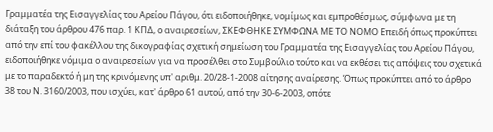Γραμματέα της Εισαγγελίας του Αρείου Πάγου, ότι ειδοποιήθηκε, νομίμως και εμπροθέσμως, σύμφωνα με τη διάταξη του άρθρου 476 παρ. 1 ΚΠΔ, ο αναιρεσείων, ΣΚΕΦΘΗΚΕ ΣΥΜΦΩΝΑ ΜΕ ΤΟ ΝΟΜΟ Επειδή όπως προκύπτει από την επί του φακέλλου της δικογραφίας σχετική σημείωση του Γραμματέα της Εισαγγελίας του Αρείου Πάγου, ειδοποιήθηκε νόμιμα ο αναιρεσείων για να προσέλθει στο Συμβούλιο τούτο και να εκθέσει τις απόψεις του σχετικά με το παραδεκτό ή μη της κρινόμενης υπ' αριθμ. 20/28-1-2008 αίτησης αναίρεσης. Όπως προκύπτει από το άρθρο 38 του Ν. 3160/2003, που ισχύει, κατ' άρθρο 61 αυτού, από την 30-6-2003, οπότε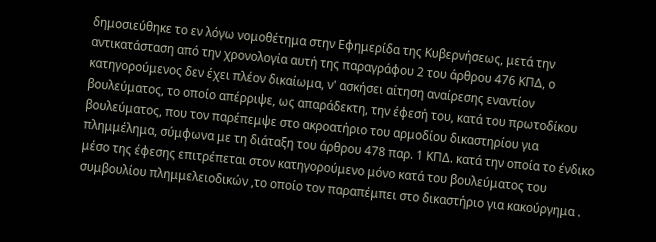δημοσιεύθηκε το εν λόγω νομοθέτημα στην Εφημερίδα της Κυβερνήσεως, μετά την αντικατάσταση από την χρονολογία αυτή της παραγράφου 2 του άρθρου 476 ΚΠΔ, ο κατηγορούμενος δεν έχει πλέον δικαίωμα, ν' ασκήσει αίτηση αναίρεσης εναντίον βουλεύματος, το οποίο απέρριψε, ως απαράδεκτη, την έφεσή του, κατά του πρωτοδίκου βουλεύματος, που τον παρέπεμψε στο ακροατήριο του αρμοδίου δικαστηρίου για πλημμέλημα, σύμφωνα με τη διάταξη του άρθρου 478 παρ. 1 ΚΠΔ. κατά την οποία το ένδικο μέσο της έφεσης επιτρέπεται στον κατηγορούμενο μόνο κατά του βουλεύματος του συμβουλίου πλημμελειοδικών ,το οποίο τον παραπέμπει στο δικαστήριο για κακούργημα .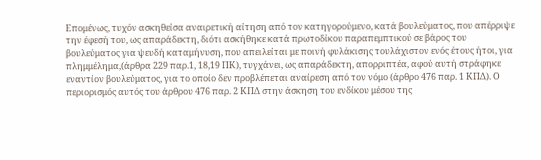Επομένως, τυχόν ασκηθείσα αναιρετική αίτηση από τον κατηγορούμενο, κατά βουλεύματος, που απέρριψε την έφεσή του, ως απαράδεκτη, διότι ασκήθηκε κατά πρωτοδίκου παραπεμπτικού σε βάρος του βουλεύματος για ψευδή καταμήνυση, που απειλείται με ποινή φυλάκισης τουλάχιστον ενός έτους ήτοι, για πλημμέλημα,(άρθρα 229 παρ.1, 18,19 ΠΚ), τυγχάνει, ως απαράδεκτη, απορριπτέα, αφού αυτή στράφηκε εναντίον βουλεύματος, για το οποίο δεν προβλέπεται αναίρεση από τον νόμο (άρθρο 476 παρ. 1 ΚΠΔ). Ο περιορισμός αυτός του άρθρου 476 παρ. 2 ΚΠΔ στην άσκηση του ενδίκου μέσου της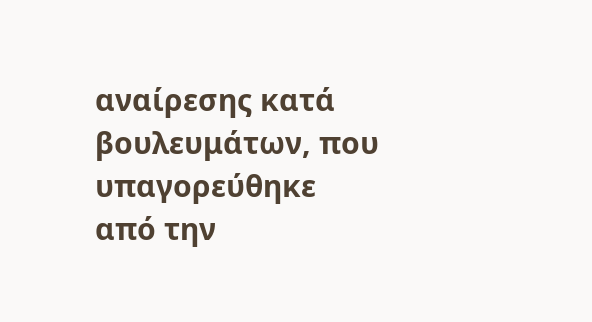αναίρεσης κατά βουλευμάτων, που υπαγορεύθηκε από την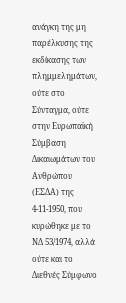ανάγκη της μη παρέλκυσης της εκδίκασης των πλημμελημάτων, ούτε στο Σύνταγμα, ούτε στην Ευρωπαϊκή Σύμβαση Δικαιωμάτων του Ανθρώπου (ΕΣΔΑ) της 4-11-1950, που κυρώθηκε με το ΝΔ 53/1974, αλλά ούτε και το Διεθνές Σύμφωνο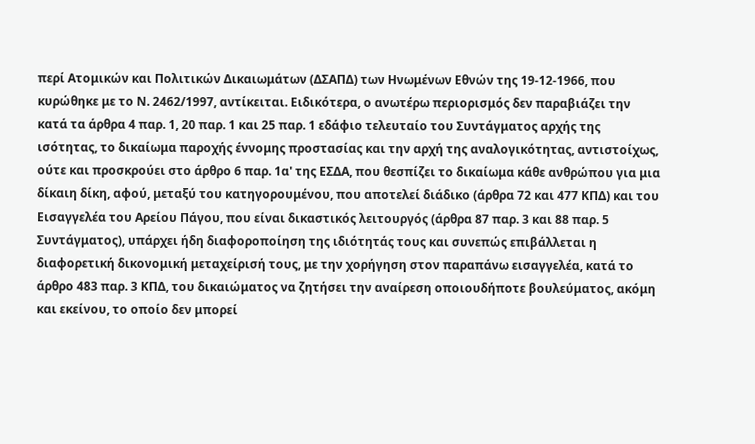περί Ατομικών και Πολιτικών Δικαιωμάτων (ΔΣΑΠΔ) των Ηνωμένων Εθνών της 19-12-1966, που κυρώθηκε με το Ν. 2462/1997, αντίκειται. Ειδικότερα, ο ανωτέρω περιορισμός δεν παραβιάζει την κατά τα άρθρα 4 παρ. 1, 20 παρ. 1 και 25 παρ. 1 εδάφιο τελευταίο του Συντάγματος αρχής της ισότητας, το δικαίωμα παροχής έννομης προστασίας και την αρχή της αναλογικότητας, αντιστοίχως, ούτε και προσκρούει στο άρθρο 6 παρ. 1α' της ΕΣΔΑ, που θεσπίζει το δικαίωμα κάθε ανθρώπου για μια δίκαιη δίκη, αφού, μεταξύ του κατηγορουμένου, που αποτελεί διάδικο (άρθρα 72 και 477 ΚΠΔ) και του Εισαγγελέα του Αρείου Πάγου, που είναι δικαστικός λειτουργός (άρθρα 87 παρ. 3 και 88 παρ. 5 Συντάγματος), υπάρχει ήδη διαφοροποίηση της ιδιότητάς τους και συνεπώς επιβάλλεται η διαφορετική δικονομική μεταχείρισή τους, με την χορήγηση στον παραπάνω εισαγγελέα, κατά το άρθρο 483 παρ. 3 ΚΠΔ, του δικαιώματος να ζητήσει την αναίρεση οποιουδήποτε βουλεύματος, ακόμη και εκείνου, το οποίο δεν μπορεί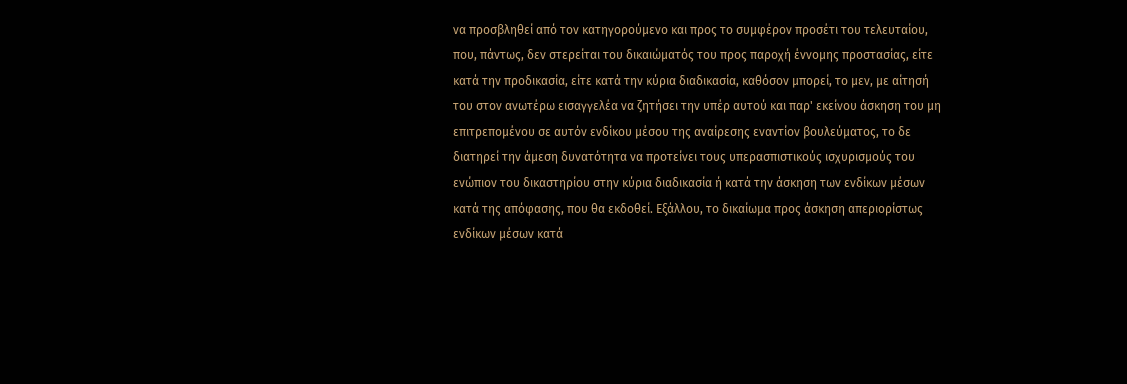να προσβληθεί από τον κατηγορούμενο και προς το συμφέρον προσέτι του τελευταίου, που, πάντως, δεν στερείται του δικαιώματός του προς παροχή έννομης προστασίας, είτε κατά την προδικασία, είτε κατά την κύρια διαδικασία, καθόσον μπορεί, το μεν, με αίτησή του στον ανωτέρω εισαγγελέα να ζητήσει την υπέρ αυτού και παρ' εκείνου άσκηση του μη επιτρεπομένου σε αυτόν ενδίκου μέσου της αναίρεσης εναντίον βουλεύματος, το δε διατηρεί την άμεση δυνατότητα να προτείνει τους υπερασπιστικούς ισχυρισμούς του ενώπιον του δικαστηρίου στην κύρια διαδικασία ή κατά την άσκηση των ενδίκων μέσων κατά της απόφασης, που θα εκδοθεί. Εξάλλου, το δικαίωμα προς άσκηση απεριορίστως ενδίκων μέσων κατά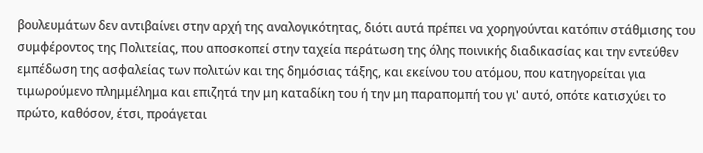βουλευμάτων δεν αντιβαίνει στην αρχή της αναλογικότητας, διότι αυτά πρέπει να χορηγούνται κατόπιν στάθμισης του συμφέροντος της Πολιτείας, που αποσκοπεί στην ταχεία περάτωση της όλης ποινικής διαδικασίας και την εντεύθεν εμπέδωση της ασφαλείας των πολιτών και της δημόσιας τάξης, και εκείνου του ατόμου, που κατηγορείται για τιμωρούμενο πλημμέλημα και επιζητά την μη καταδίκη του ή την μη παραπομπή του γι' αυτό, οπότε κατισχύει το πρώτο, καθόσον, έτσι, προάγεται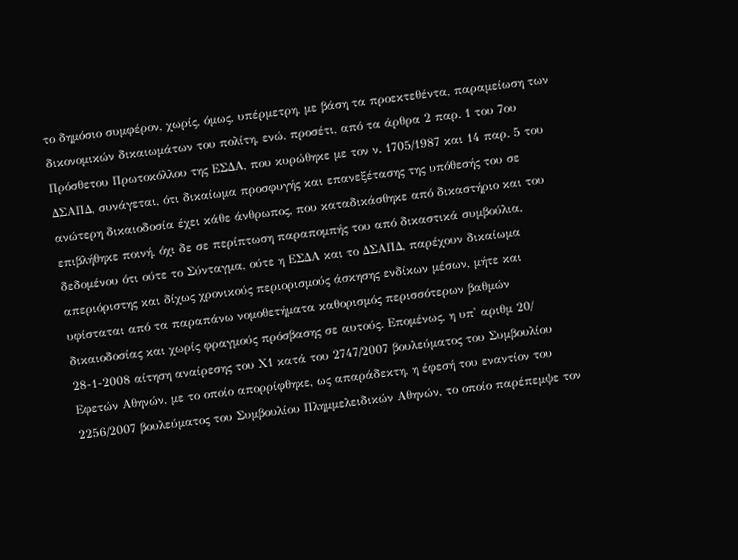το δημόσιο συμφέρον, χωρίς, όμως, υπέρμετρη, με βάση τα προεκτεθέντα, παραμείωση των δικονομικών δικαιωμάτων του πολίτη, ενώ, προσέτι, από τα άρθρα 2 παρ. 1 του 7ου Πρόσθετου Πρωτοκόλλου της ΕΣΔΑ, που κυρώθηκε με τον ν. 1705/1987 και 14 παρ. 5 του ΔΣΑΠΔ, συνάγεται, ότι δικαίωμα προσφυγής και επανεξέτασης της υπόθεσής του σε ανώτερη δικαιοδοσία έχει κάθε άνθρωπος, που καταδικάσθηκε από δικαστήριο και του επιβλήθηκε ποινή, όχι δε σε περίπτωση παραπομπής του από δικαστικά συμβούλια, δεδομένου ότι ούτε το Σύνταγμα, ούτε η ΕΣΔΑ και το ΔΣΑΠΔ, παρέχουν δικαίωμα απεριόριστης και δίχως χρονικούς περιορισμούς άσκησης ενδίκων μέσων, μήτε και υφίσταται από τα παραπάνω νομοθετήματα καθορισμός περισσότερων βαθμών δικαιοδοσίας και χωρίς φραγμούς πρόσβασης σε αυτούς. Επομένως, η υπ' αριθμ 20/ 28-1-2008 αίτηση αναίρεσης του Χ1 κατά του 2747/2007 βουλεύματος του Συμβουλίου Εφετών Αθηνών, με το οποίο απορρίφθηκε, ως απαράδεκτη, η έφεσή του εναντίον του 2256/2007 βουλεύματος του Συμβουλίου Πλημμελειδικών Αθηνών, το οποίο παρέπεμψε τον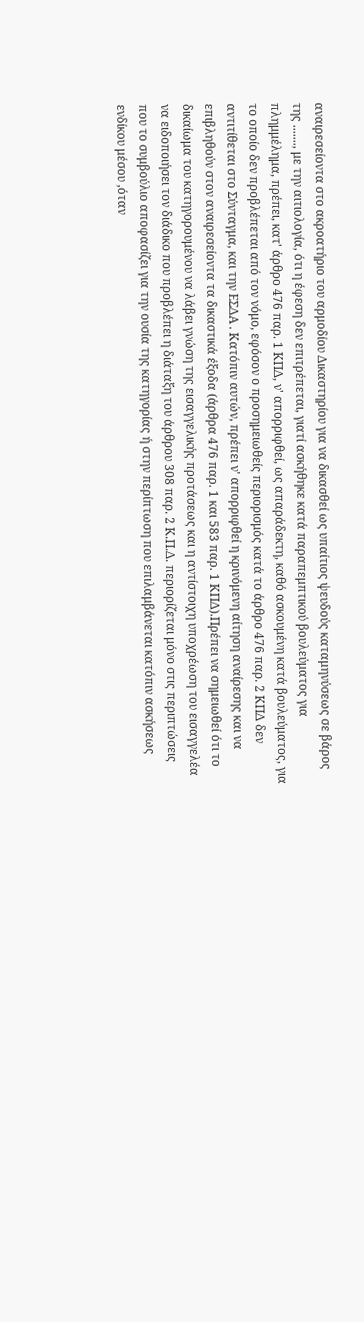αναιρεσείοντα στο ακροατήριο του αρμοδίου Δικαστηρίου για να δικασθεί ως υπαίτιος ψευδούς καταμηνύσεως σε βάρος της ......., με την αιτιολογία, ότι η έφεση δεν επιτρέπεται, γιατί ασκήθηκε κατά παραπεμπτικού βουλεύματος για πλημμέλημα, πρέπει, κατ' άρθρο 476 παρ. 1 ΚΠΔ, ν' απορριφθεί, ως απαράδεκτη, καθό ασκουμένη κατά βουλεύματος, για το οποίο δεν προβλέπεται από τον νόμο, εφόσον ο προσημειωθείς περιορισμός κατά το άρθρο 476 παρ. 2 ΚΠΔ δεν αντιτίθεται στο Σύνταγμα, και την ΕΣΔΑ . Κατόπιν αυτών, πρέπει ν' απορριφθεί η κρινόμενη αίτηση αναίρεσης και να επιβληθούν στον αναιρεσείοντα τα δικαστικά έξοδα (άρθρα 476 παρ. 1 και 583 παρ. 1 ΚΠΔ).Πρέπει να σημειωθεί ότι το δικαίωμα του κατηγορουμένου να λάβει γνώση της εισαγγελικής προτάσεως και η αντίστοιχη υποχρέωση του εισαγγελέα να ειδοποιήσει τον διάδικο που προβλέπει η διάταξη του άρθρου 308 παρ. 2 Κ.Π.Δ. περιορίζεται μόνο στις περιπτώσεις που το συμβούλιο αποφασίζει για την ουσία της κατηγορίας ή στην περίπτωση που επιλαμβάνεται κατόπιν ασκήσεως ενδίκου μέσου ,όταν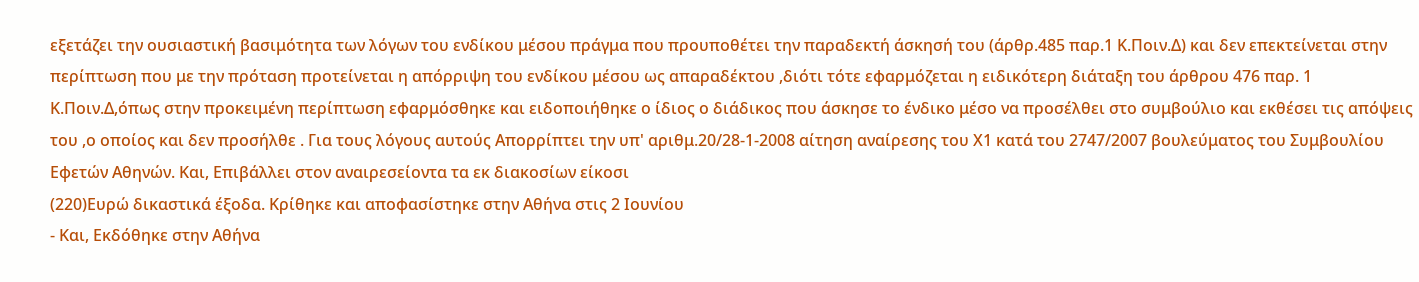εξετάζει την ουσιαστική βασιμότητα των λόγων του ενδίκου μέσου πράγμα που προυποθέτει την παραδεκτή άσκησή του (άρθρ.485 παρ.1 Κ.Ποιν.Δ) και δεν επεκτείνεται στην περίπτωση που με την πρόταση προτείνεται η απόρριψη του ενδίκου μέσου ως απαραδέκτου ,διότι τότε εφαρμόζεται η ειδικότερη διάταξη του άρθρου 476 παρ. 1 Κ.Ποιν.Δ,όπως στην προκειμένη περίπτωση εφαρμόσθηκε και ειδοποιήθηκε ο ίδιος ο διάδικος που άσκησε το ένδικο μέσο να προσέλθει στο συμβούλιο και εκθέσει τις απόψεις του ,ο οποίος και δεν προσήλθε . Για τους λόγους αυτούς Απορρίπτει την υπ' αριθμ.20/28-1-2008 αίτηση αναίρεσης του Χ1 κατά του 2747/2007 βουλεύματος του Συμβουλίου Εφετών Αθηνών. Και, Επιβάλλει στον αναιρεσείοντα τα εκ διακοσίων είκοσι
(220)Ευρώ δικαστικά έξοδα. Κρίθηκε και αποφασίστηκε στην Αθήνα στις 2 Ιουνίου
- Και, Εκδόθηκε στην Αθήνα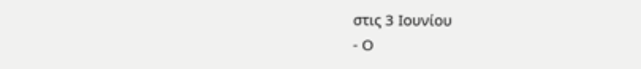στις 3 Ιουνίου
- Ο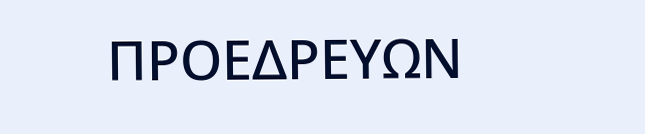ΠΡΟΕΔΡΕΥΩΝ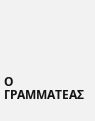Ο ΓΡΑΜΜΑΤΕΑΣ